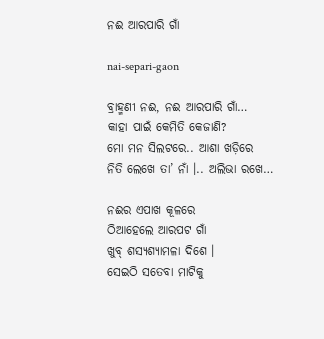ନଈ ଆରପାରି ଗାଁ

nai-separi-gaon

ବ୍ରାହ୍ମଣୀ ନଈ, ନଈ ଆରପାରି ଗାଁ…
କାହା ପାଇଁ କେମିତି କେଜାଣି?
ମୋ ମନ ସିଲଟରେ.. ଆଶା ଖଡ଼ିରେ
ନିତି ଲେଖେ ତା’ ନାଁ ।.. ଅଲିଭା ରଖେ…

ନଈର ଏପାଖ କୂଳରେ
ଠିଆହେଲେ ଆରପଟ ଗାଁ
ଖୁବ୍ ଶସ୍ୟଶ୍ୟାମଳା ଦିଶେ ।
ସେଇଠି ସତେବା ମାଟିକୁ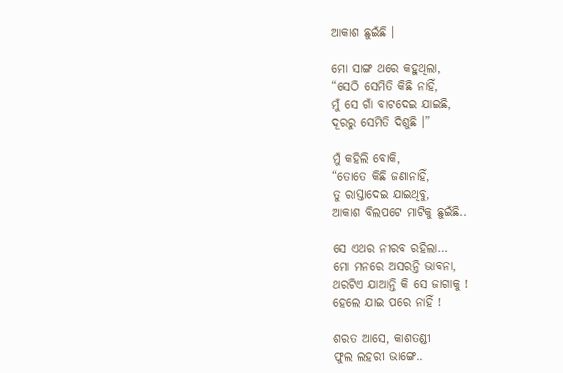ଆକାଶ ଛୁଇଁଛି ।

ମୋ ସାଙ୍ଗ ଥରେ କହୁଥିଲା,
“ସେଠି ସେମିତି କିଛି ନାହିଁ,
ମୁଁ ସେ ଗାଁ ବାଟଦେଇ ଯାଇଛି,
ଦୂରରୁ ସେମିତି ଦିଶୁଛି ।”

ମୁଁ କହିଲି ବୋକି,
“ତୋତେ କିଛି ଜଣାନାହିଁ,
ତୁ ରାସ୍ତାଦେଇ ଯାଇଥିବୁ,
ଆକାଶ ବିଲପଟେ ମାଟିକୁ ଛୁଇଁଛି..

ସେ ଏଥର ନୀରବ ରହିଲା…
ମୋ ମନରେ ଅସରନ୍ତି ଭାବନା,
ଥରଟିଏ ଯାଆନ୍ତି କି ସେ ଜାଗାକୁ !
ହେଲେ ଯାଇ ପରେ ନାହିଁ !

ଶରତ ଆସେ, କାଶତଣ୍ଡୀ
ଫୁଲ ଲହରୀ ଭାଙ୍ଗେ..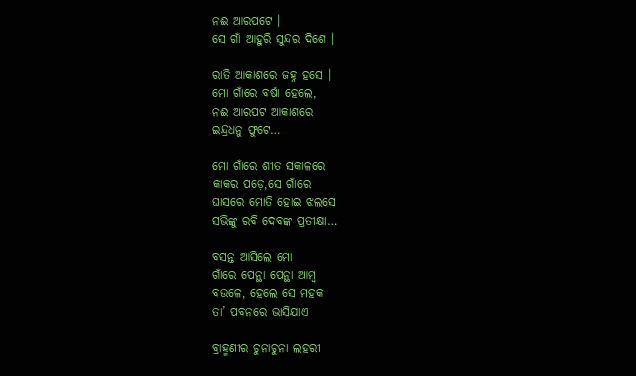ନଈ ଆରପଟେ ।
ସେ ଗାଁ ଆହୁରି ସୁନ୍ଦର ଦିଶେ ।

ରାତି ଆକାଶରେ ଜହ୍ନ ହସେ ।
ମୋ ଗାଁରେ ବର୍ଷା ହେଲେ,
ନଈ ଆରପଟ ଆକାଶରେ
ଇନ୍ଦ୍ରଧନୁ ଫୁଟେ…

ମୋ ଗାଁରେ ଶୀତ ସକାଳରେ
କାକର ପଡ଼େ,ସେ ଗାଁରେ
ଘାସରେ ମୋତି ହୋଇ ଝଲସେ
ସଭିଙ୍କୁ ରବି ଦେବଙ୍କ ପ୍ରତୀକ୍ଷା…

ବସନ୍ତ ଆସିଲେ ମୋ
ଗାଁରେ ପେନ୍ଥା ପେନ୍ଥା ଆମ୍ବ
ବଉଳେ, ହେଲେ ସେ ମହକ
ତା’ ପବନରେ ଭାସିଯାଏ

ବ୍ରାହ୍ମଣୀର ଚୁନାଚୁନା ଲହରୀ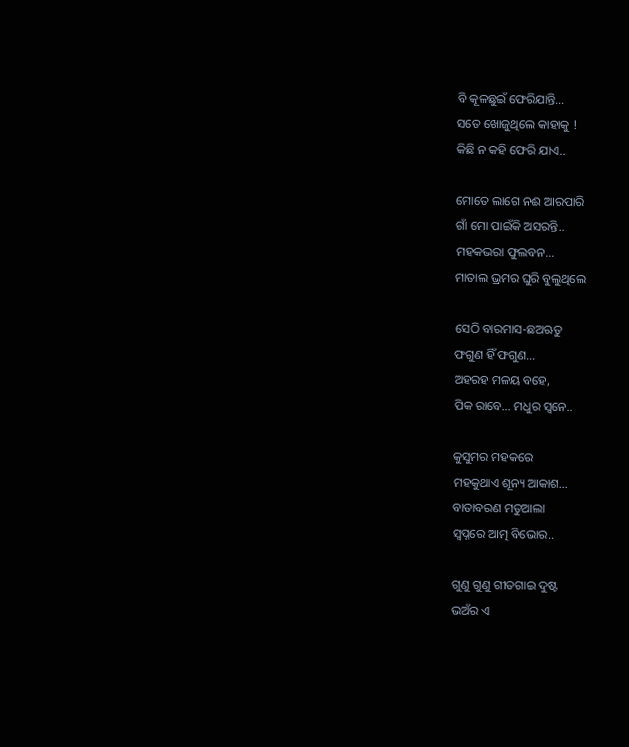ବି କୂଳଛୁଇଁ ଫେରିଯାନ୍ତି…
ସତେ ଖୋଜୁଥିଲେ କାହାକୁ !
କିଛି ନ କହି ଫେରି ଯାଏ..

ମୋତେ ଲାଗେ ନଈ ଆରପାରି
ଗାଁ ମୋ ପାଇଁକି ଅସରନ୍ତି..
ମହକଭରା ଫୁଲବନ…
ମାତାଲ ଭ୍ରମର ଘୁରି ବୁଲୁଥିଲେ

ସେଠି ବାରମାସ-ଛଅଋତୁ
ଫଗୁଣ ହିଁ ଫଗୁଣ…
ଅହରହ ମଳୟ ବହେ,
ପିକ ରାବେ… ମଧୁର ସ୍ୱନେ..

କୁସୁମର ମହକରେ
ମହକୁଥାଏ ଶୂନ୍ୟ ଆକାଶ…
ବାତାବରଣ ମତୁଆଲା
ସ୍ୱପ୍ନରେ ଆତ୍ମ ବିଭୋର..

ଗୁଣୁ ଗୁଣୁ ଗୀତଗାଇ ଦୁଷ୍ଟ
ଭଅଁର ଏ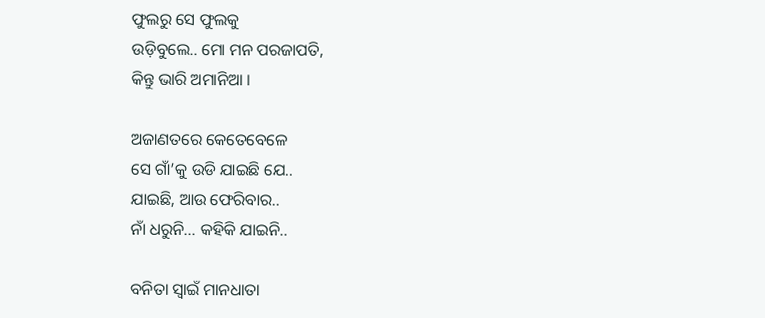ଫୁଲରୁ ସେ ଫୁଲକୁ
ଉଡ଼ିବୁଲେ.. ମୋ ମନ ପରଜାପତି,
କିନ୍ତୁ ଭାରି ଅମାନିଆ ।

ଅଜାଣତରେ କେତେବେଳେ
ସେ ଗାଁ’କୁ ଉଡି ଯାଇଛି ଯେ..
ଯାଇଛି, ଆଉ ଫେରିବାର..
ନାଁ ଧରୁନି… କହିକି ଯାଇନି..

ବନିତା ସ୍ୱାଇଁ ମାନଧାତା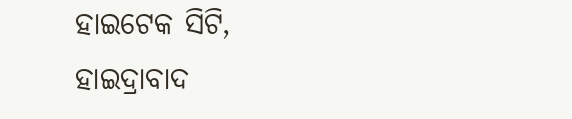ହାଇଟେକ ସିଟି,
ହାଇଦ୍ରାବାଦ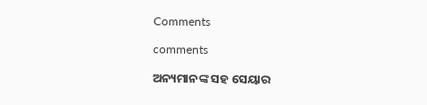Comments

comments

ଅନ୍ୟମାନଙ୍କ ସହ ସେୟାର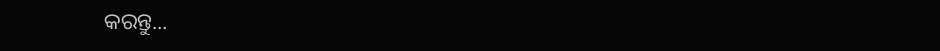କରନ୍ତୁ...